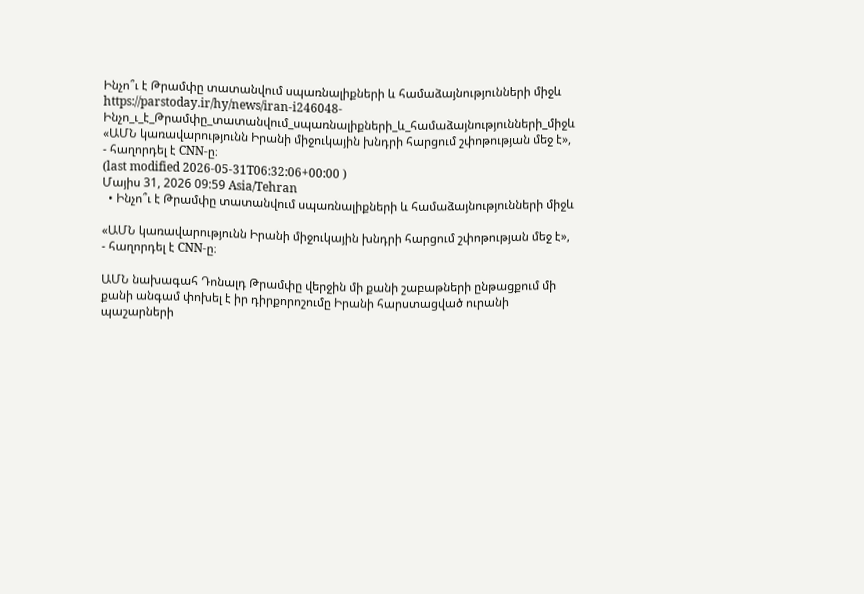Ինչո՞ւ է Թրամփը տատանվում սպառնալիքների և համաձայնությունների միջև
https://parstoday.ir/hy/news/iran-i246048-Ինչո_ւ_է_Թրամփը_տատանվում_սպառնալիքների_և_համաձայնությունների_միջև
«ԱՄՆ կառավարությունն Իրանի միջուկային խնդրի հարցում շփոթության մեջ է», - հաղորդել է CNN-ը։
(last modified 2026-05-31T06:32:06+00:00 )
Մայիս 31, 2026 09:59 Asia/Tehran
  • Ինչո՞ւ է Թրամփը տատանվում սպառնալիքների և համաձայնությունների միջև

«ԱՄՆ կառավարությունն Իրանի միջուկային խնդրի հարցում շփոթության մեջ է», - հաղորդել է CNN-ը։

ԱՄՆ նախագահ Դոնալդ Թրամփը վերջին մի քանի շաբաթների ընթացքում մի քանի անգամ փոխել է իր դիրքորոշումը Իրանի հարստացված ուրանի պաշարների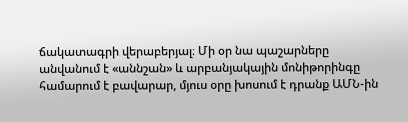ճակատագրի վերաբերյալ։ Մի օր նա պաշարները անվանում է «աննշան» և արբանյակային մոնիթորինգը համարում է բավարար, մյուս օրը խոսում է դրանք ԱՄՆ-ին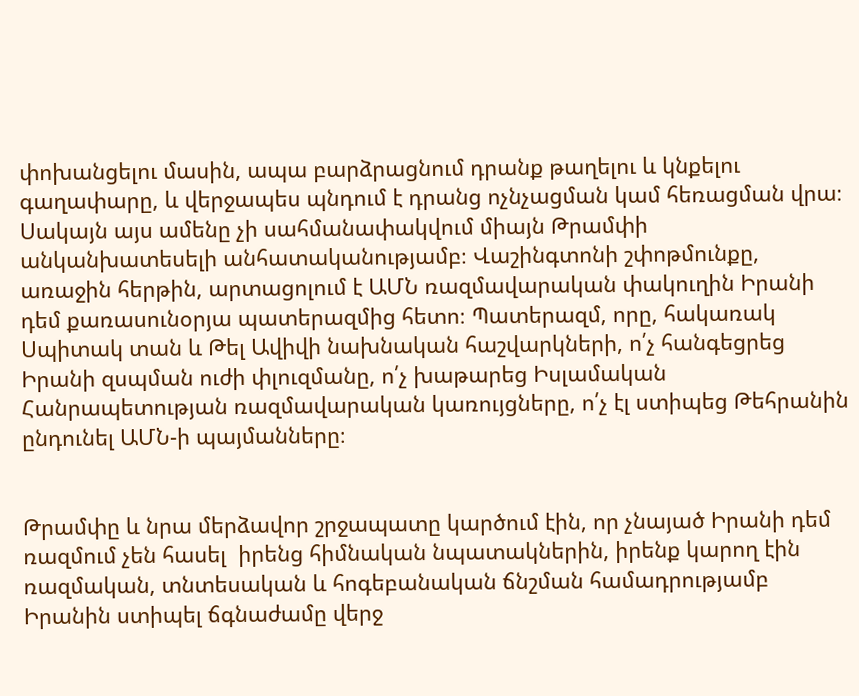փոխանցելու մասին, ապա բարձրացնում դրանք թաղելու և կնքելու գաղափարը, և վերջապես պնդում է դրանց ոչնչացման կամ հեռացման վրա։ Սակայն այս ամենը չի սահմանափակվում միայն Թրամփի անկանխատեսելի անհատականությամբ։ Վաշինգտոնի շփոթմունքը, առաջին հերթին, արտացոլում է ԱՄՆ ռազմավարական փակուղին Իրանի դեմ քառասունօրյա պատերազմից հետո։ Պատերազմ, որը, հակառակ Սպիտակ տան և Թել Ավիվի նախնական հաշվարկների, ո՛չ հանգեցրեց Իրանի զսպման ուժի փլուզմանը, ո՛չ խաթարեց Իսլամական Հանրապետության ռազմավարական կառույցները, ո՛չ էլ ստիպեց Թեհրանին ընդունել ԱՄՆ-ի պայմանները։


Թրամփը և նրա մերձավոր շրջապատը կարծում էին, որ չնայած Իրանի դեմ ռազմում չեն հասել  իրենց հիմնական նպատակներին, իրենք կարող էին ռազմական, տնտեսական և հոգեբանական ճնշման համադրությամբ Իրանին ստիպել ճգնաժամը վերջ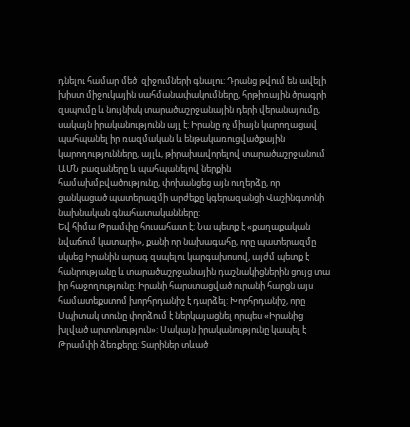դնելու համար մեծ  զիջումների գնալու: Դրանց թվում են ավելի խիստ միջուկային սահմանափակումները, հրթիռային ծրագրի զսպումը և նույնիսկ տարածաշրջանային դերի վերանայումը, սակայն իրականությունն այլ է: Իրանը ոչ միայն կարողացավ պահպանել իր ռազմական և ենթակառուցվածքային կարողությունները, այլև, թիրախավորելով տարածաշրջանում ԱՄՆ բազաները և պահպանելով ներքին համախմբվածությունը, փոխանցեց այն ուղերձը, որ ցանկացած պատերազմի արժեքը կգերազանցի Վաշինգտոնի նախնական գնահատականները:
Եվ հիմա Թրամփը հուսահատ է։ Նա պետք է «քաղաքական նվաճում կատարի», քանի որ նախագահը, որը պատերազմը սկսեց Իրանին արագ զսպելու կարգախոսով, այժմ պետք է հանրությանը և տարածաշրջանային դաշնակիցներին ցույց տա իր հաջողությունը: Իրանի հարստացված ուրանի հարցն այս համատեքստոմ խորհրդանիշ է դարձել: Խորհրդանիշ, որը Սպիտակ տունը փորձում է ներկայացնել որպես «Իրանից խլված արտոնություն»: Սակայն իրականությունը կապել է Թրամփի ձեռքերը: Տարիներ տևած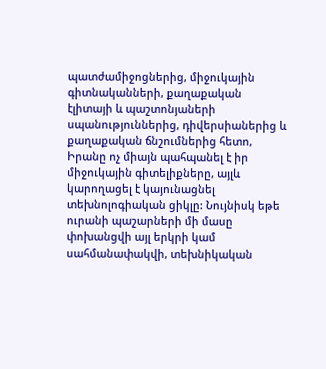պատժամիջոցներից, միջուկային գիտնականների, քաղաքական էլիտայի և պաշտոնյաների սպանություններից, դիվերսիաներից և քաղաքական ճնշումներից հետո, Իրանը ոչ միայն պահպանել է իր միջուկային գիտելիքները, այլև կարողացել է կայունացնել տեխնոլոգիական ցիկլը: Նույնիսկ եթե ուրանի պաշարների մի մասը փոխանցվի այլ երկրի կամ սահմանափակվի, տեխնիկական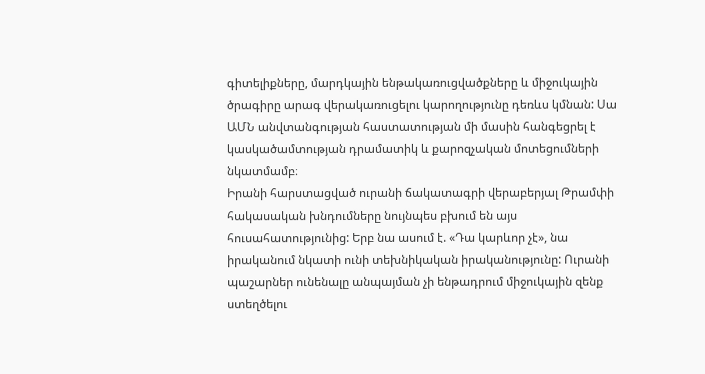գիտելիքները, մարդկային ենթակառուցվածքները և միջուկային ծրագիրը արագ վերակառուցելու կարողությունը դեռևս կմնան: Սա ԱՄՆ անվտանգության հաստատության մի մասին հանգեցրել է կասկածամտության դրամատիկ և քարոզչական մոտեցումների նկատմամբ։
Իրանի հարստացված ուրանի ճակատագրի վերաբերյալ Թրամփի հակասական խնդումները նույնպես բխում են այս հուսահատությունից: Երբ նա ասում է. «Դա կարևոր չէ», նա իրականում նկատի ունի տեխնիկական իրականությունը: Ուրանի պաշարներ ունենալը անպայման չի ենթադրում միջուկային զենք ստեղծելու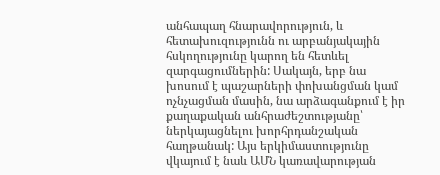անհապաղ հնարավորություն, և հետախուզությունն ու արբանյակային հսկողությունը կարող են հետևել զարգացումներին: Սակայն, երբ նա խոսում է պաշարների փոխանցման կամ ոչնչացման մասին, նա արձագանքում է իր քաղաքական անհրաժեշտությանը՝ ներկայացնելու խորհրդանշական հաղթանակ: Այս երկիմաստությունը վկայում է նաև ԱՄՆ կառավարության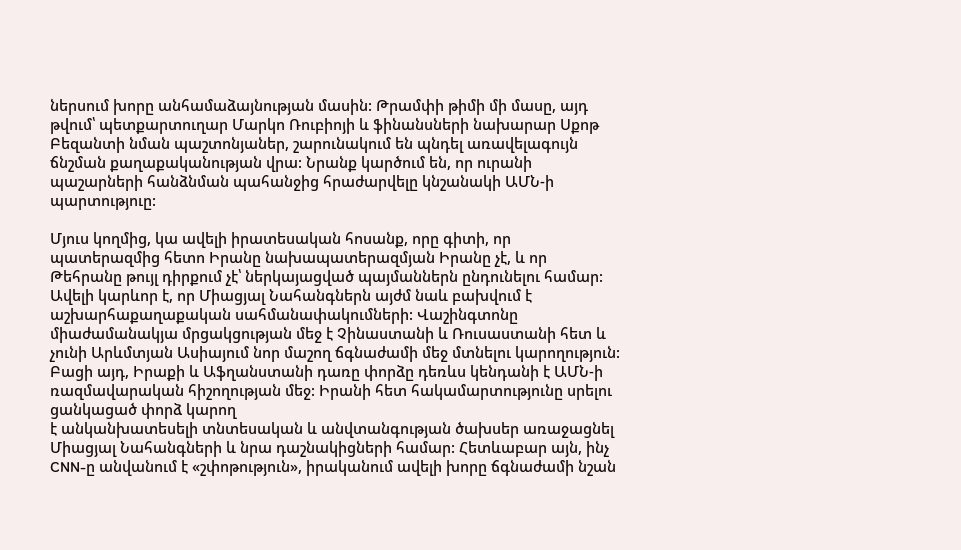ներսում խորը անհամաձայնության մասին: Թրամփի թիմի մի մասը, այդ թվում՝ պետքարտուղար Մարկո Ռուբիոյի և ֆինանսների նախարար Սքոթ Բեզանտի նման պաշտոնյաներ, շարունակում են պնդել առավելագույն ճնշման քաղաքականության վրա: Նրանք կարծում են, որ ուրանի պաշարների հանձնման պահանջից հրաժարվելը կնշանակի ԱՄՆ-ի պարտություը:

Մյուս կողմից, կա ավելի իրատեսական հոսանք, որը գիտի, որ պատերազմից հետո Իրանը նախապատերազմյան Իրանը չէ, և որ Թեհրանը թույլ դիրքում չէ՝ ներկայացված պայմաններն ընդունելու համար: Ավելի կարևոր է, որ Միացյալ Նահանգներն այժմ նաև բախվում է աշխարհաքաղաքական սահմանափակումների: Վաշինգտոնը միաժամանակյա մրցակցության մեջ է Չինաստանի և Ռուսաստանի հետ և չունի Արևմտյան Ասիայում նոր մաշող ճգնաժամի մեջ մտնելու կարողություն: Բացի այդ, Իրաքի և Աֆղանստանի դառը փորձը դեռևս կենդանի է ԱՄՆ-ի ռազմավարական հիշողության մեջ: Իրանի հետ հակամարտությունը սրելու ցանկացած փորձ կարող
է անկանխատեսելի տնտեսական և անվտանգության ծախսեր առաջացնել Միացյալ Նահանգների և նրա դաշնակիցների համար: Հետևաբար այն, ինչ CNN-ը անվանում է «շփոթություն», իրականում ավելի խորը ճգնաժամի նշան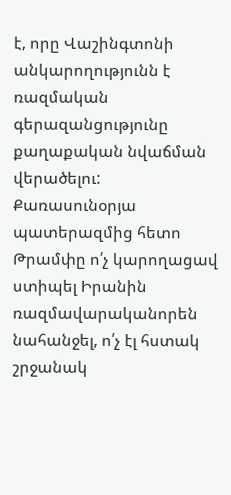է, որը Վաշինգտոնի անկարողությունն է ռազմական գերազանցությունը քաղաքական նվաճման վերածելու: Քառասունօրյա պատերազմից հետո Թրամփը ո՛չ կարողացավ ստիպել Իրանին ռազմավարականորեն նահանջել, ո՛չ էլ հստակ շրջանակ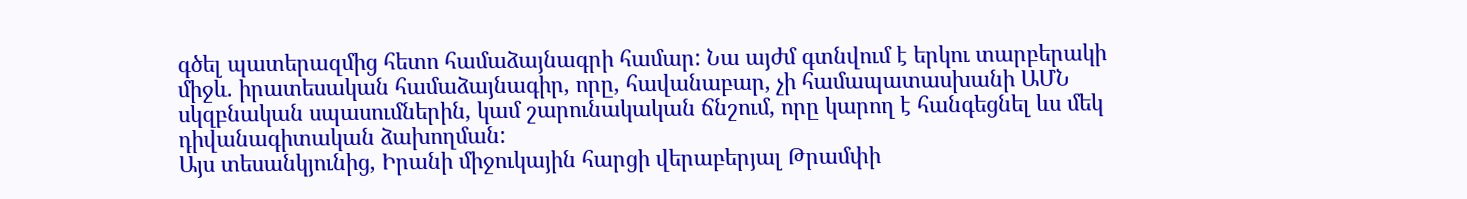գծել պատերազմից հետո համաձայնագրի համար: Նա այժմ գտնվում է երկու տարբերակի միջև. իրատեսական համաձայնագիր, որը, հավանաբար, չի համապատասխանի ԱՄՆ սկզբնական սպասումներին, կամ շարունակական ճնշում, որը կարող է հանգեցնել ևս մեկ դիվանագիտական ձախողման:
Այս տեսանկյունից, Իրանի միջուկային հարցի վերաբերյալ Թրամփի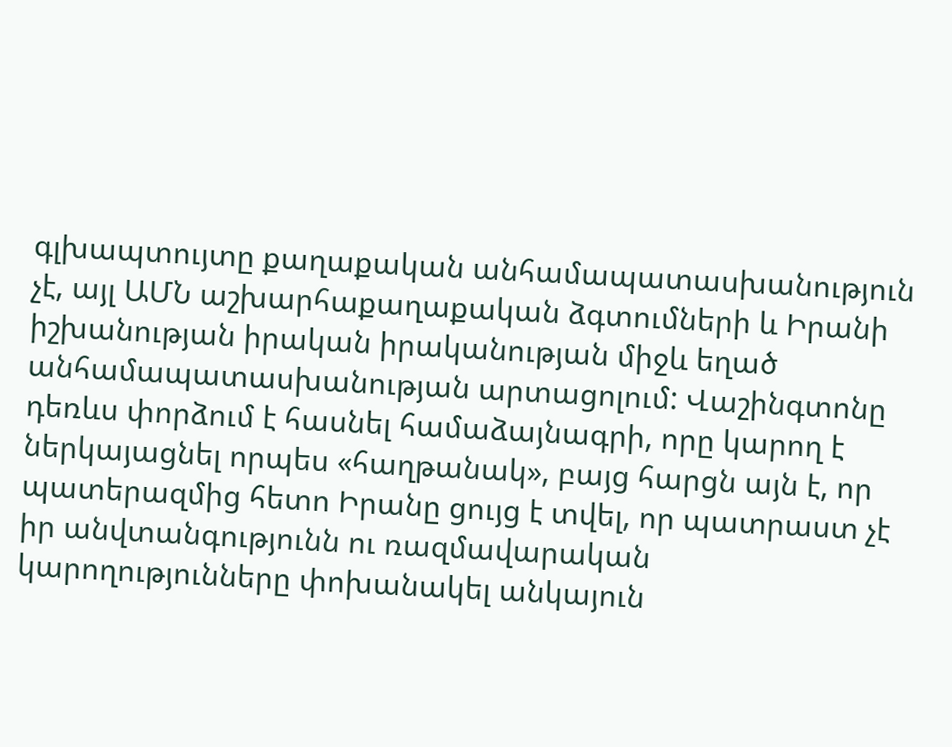գլխապտույտը քաղաքական անհամապատասխանություն չէ, այլ ԱՄՆ աշխարհաքաղաքական ձգտումների և Իրանի իշխանության իրական իրականության միջև եղած անհամապատասխանության արտացոլում: Վաշինգտոնը դեռևս փորձում է հասնել համաձայնագրի, որը կարող է ներկայացնել որպես «հաղթանակ», բայց հարցն այն է, որ պատերազմից հետո Իրանը ցույց է տվել, որ պատրաստ չէ իր անվտանգությունն ու ռազմավարական կարողությունները փոխանակել անկայուն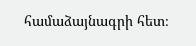համաձայնագրի հետ։